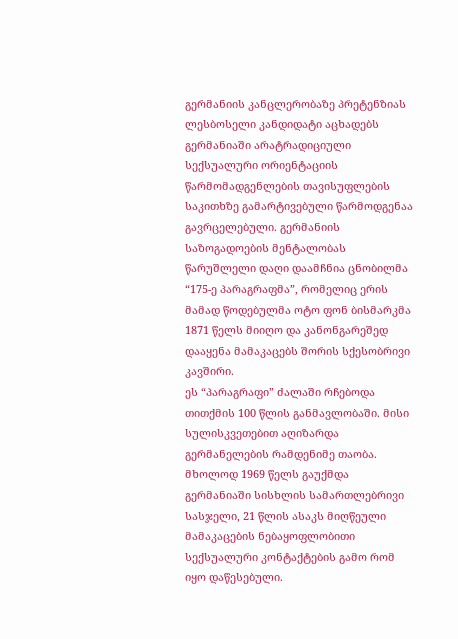გერმანიის კანცლერობაზე პრეტენზიას ლესბოსელი კანდიდატი აცხადებს
გერმანიაში არატრადიციული სექსუალური ორიენტაციის წარმომადგენლების თავისუფლების საკითხზე გამარტივებული წარმოდგენაა გავრცელებული. გერმანიის საზოგადოების მენტალობას წარუშლელი დაღი დაამჩნია ცნობილმა “175-ე პარაგრაფმა”, რომელიც ერის მამად წოდებულმა ოტო ფონ ბისმარკმა 1871 წელს მიიღო და კანონგარეშედ დააყენა მამაკაცებს შორის სქესობრივი კავშირი.
ეს “პარაგრაფი” ძალაში რჩებოდა თითქმის 100 წლის განმავლობაში. მისი სულისკვეთებით აღიზარდა გერმანელების რამდენიმე თაობა.
მხოლოდ 1969 წელს გაუქმდა გერმანიაში სისხლის სამართლებრივი სასჯელი, 21 წლის ასაკს მიღწეული მამაკაცების ნებაყოფლობითი სექსუალური კონტაქტების გამო რომ იყო დაწესებული.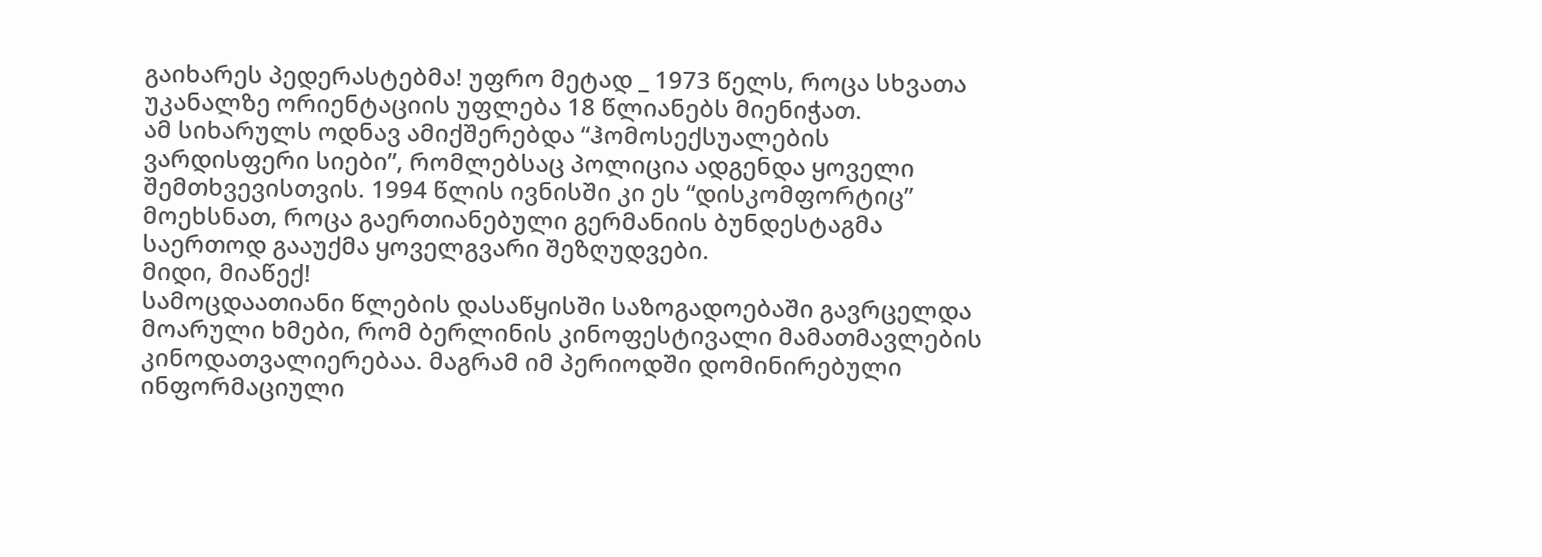გაიხარეს პედერასტებმა! უფრო მეტად _ 1973 წელს, როცა სხვათა უკანალზე ორიენტაციის უფლება 18 წლიანებს მიენიჭათ.
ამ სიხარულს ოდნავ ამიქშერებდა “ჰომოსექსუალების ვარდისფერი სიები”, რომლებსაც პოლიცია ადგენდა ყოველი შემთხვევისთვის. 1994 წლის ივნისში კი ეს “დისკომფორტიც” მოეხსნათ, როცა გაერთიანებული გერმანიის ბუნდესტაგმა საერთოდ გააუქმა ყოველგვარი შეზღუდვები.
მიდი, მიაწექ!
სამოცდაათიანი წლების დასაწყისში საზოგადოებაში გავრცელდა მოარული ხმები, რომ ბერლინის კინოფესტივალი მამათმავლების კინოდათვალიერებაა. მაგრამ იმ პერიოდში დომინირებული ინფორმაციული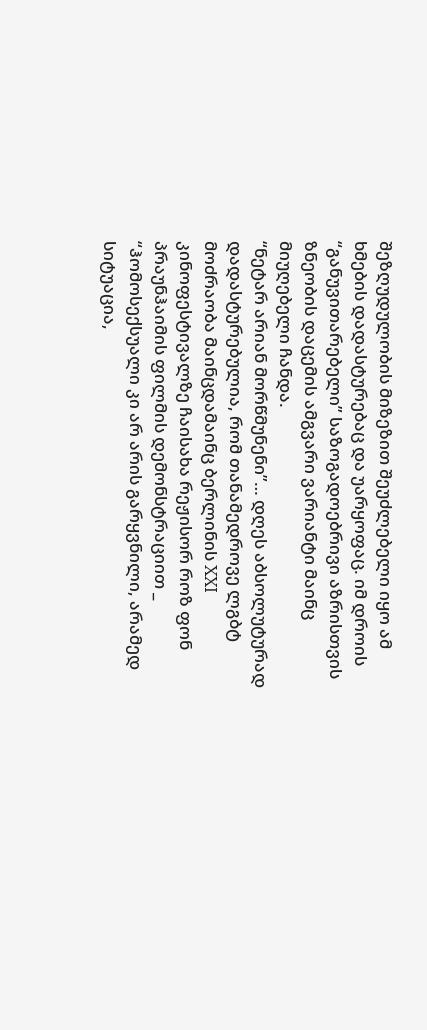შეზღუდულობის მიზეზით შეუძლებელი იყო ამ ხმების დადასტურებაც და უარყოფაც. იმ დროის “განუვითარებელი” საზოგადოებრივი აზრისთვის ზნეობის დაცემის ამგვარი ვარიანტი მაინც მიუღებელი ჩანდა.
“ნეტარ არიან მორწმუნენი”… დღეს აბსოლუტურად დადასტურებულია, რომ თანამედროვე ლგბტ მოძრაობა მაინცდამაინც ბერლინის XXI კინოფესტივალზე ჩაისახა რეჟისორ როზ ფონ პრაუნჰაიმის ფილმის დემონსტრაციით _ “ჰომოსექსუალი კი არ არის გარყვნილი, არამედ სიტუაცია,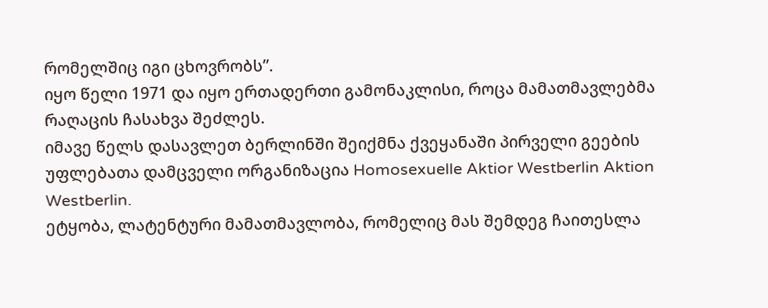რომელშიც იგი ცხოვრობს”.
იყო წელი 1971 და იყო ერთადერთი გამონაკლისი, როცა მამათმავლებმა რაღაცის ჩასახვა შეძლეს.
იმავე წელს დასავლეთ ბერლინში შეიქმნა ქვეყანაში პირველი გეების უფლებათა დამცველი ორგანიზაცია Homosexuelle Aktior Westberlin Aktion Westberlin.
ეტყობა, ლატენტური მამათმავლობა, რომელიც მას შემდეგ ჩაითესლა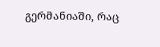გერმანიაში, რაც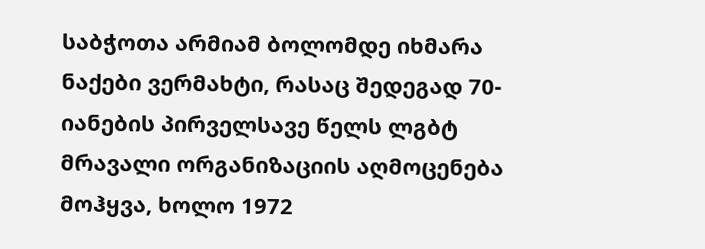საბჭოთა არმიამ ბოლომდე იხმარა ნაქები ვერმახტი, რასაც შედეგად 70-იანების პირველსავე წელს ლგბტ მრავალი ორგანიზაციის აღმოცენება მოჰყვა, ხოლო 1972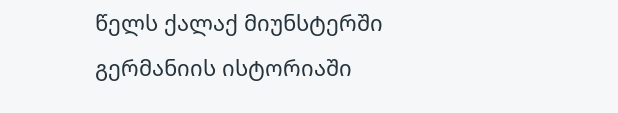წელს ქალაქ მიუნსტერში გერმანიის ისტორიაში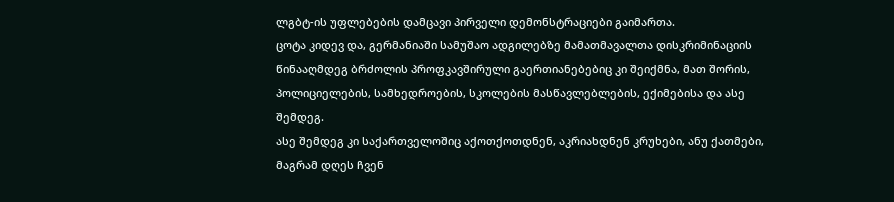ლგბტ-ის უფლებების დამცავი პირველი დემონსტრაციები გაიმართა.
ცოტა კიდევ და, გერმანიაში სამუშაო ადგილებზე მამათმავალთა დისკრიმინაციის წინააღმდეგ ბრძოლის პროფკავშირული გაერთიანებებიც კი შეიქმნა, მათ შორის, პოლიციელების, სამხედროების, სკოლების მასწავლებლების, ექიმებისა და ასე შემდეგ.
ასე შემდეგ კი საქართველოშიც აქოთქოთდნენ, აკრიახდნენ კრუხები, ანუ ქათმები, მაგრამ დღეს ჩვენ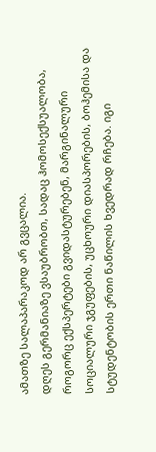ამათზე სალაპარაკოდ არ გვცალია.
დღეს გერმანიაზე ვსაუბრობთ, სადაც ჰომოსექსუალობა, როგორც ექსპერტები გვიდასტურებენ, მარგინალური სოციალური ჯგუფების, უცხოური დიასპორების, ბოჰემისა და სტუდენტობის ერთი ნაწილის ხვედრად რჩება. იგი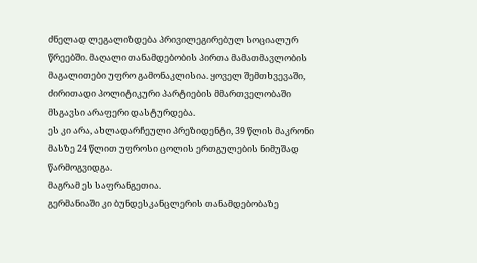ძნელად ლეგალიზდება პრივილეგირებულ სოციალურ წრეებში. მაღალი თანამდებობის პირთა მამათმავლობის მაგალითები უფრო გამონაკლისია. ყოველ შემთხვევაში, ძირითადი პოლიტიკური პარტიების მმართველობაში მსგავსი არაფერი დასტურდება.
ეს კი არა, ახლადარჩეული პრეზიდენტი, 39 წლის მაკრონი მასზე 24 წლით უფროსი ცოლის ერთგულების ნიმუშად წარმოგვიდგა.
მაგრამ ეს საფრანგეთია.
გერმანიაში კი ბუნდესკანცლერის თანამდებობაზე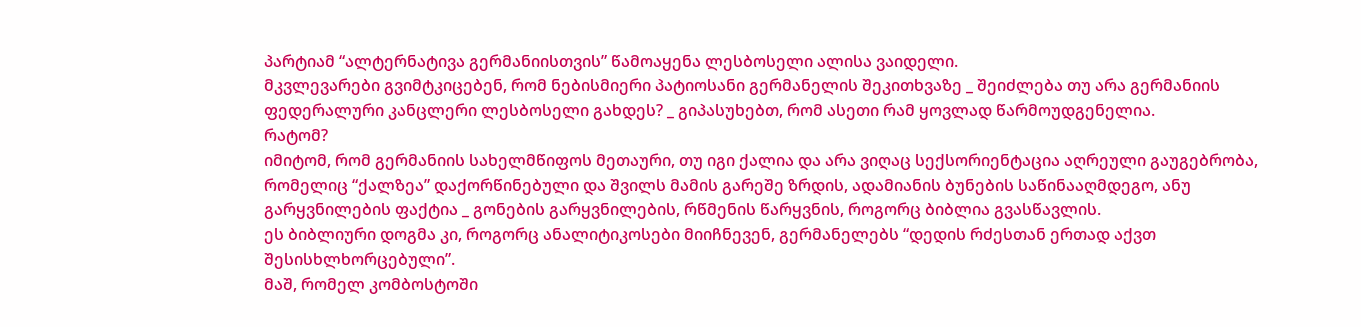პარტიამ “ალტერნატივა გერმანიისთვის” წამოაყენა ლესბოსელი ალისა ვაიდელი.
მკვლევარები გვიმტკიცებენ, რომ ნებისმიერი პატიოსანი გერმანელის შეკითხვაზე _ შეიძლება თუ არა გერმანიის ფედერალური კანცლერი ლესბოსელი გახდეს? _ გიპასუხებთ, რომ ასეთი რამ ყოვლად წარმოუდგენელია.
რატომ?
იმიტომ, რომ გერმანიის სახელმწიფოს მეთაური, თუ იგი ქალია და არა ვიღაც სექსორიენტაცია აღრეული გაუგებრობა, რომელიც “ქალზეა” დაქორწინებული და შვილს მამის გარეშე ზრდის, ადამიანის ბუნების საწინააღმდეგო, ანუ გარყვნილების ფაქტია _ გონების გარყვნილების, რწმენის წარყვნის, როგორც ბიბლია გვასწავლის.
ეს ბიბლიური დოგმა კი, როგორც ანალიტიკოსები მიიჩნევენ, გერმანელებს “დედის რძესთან ერთად აქვთ შესისხლხორცებული”.
მაშ, რომელ კომბოსტოში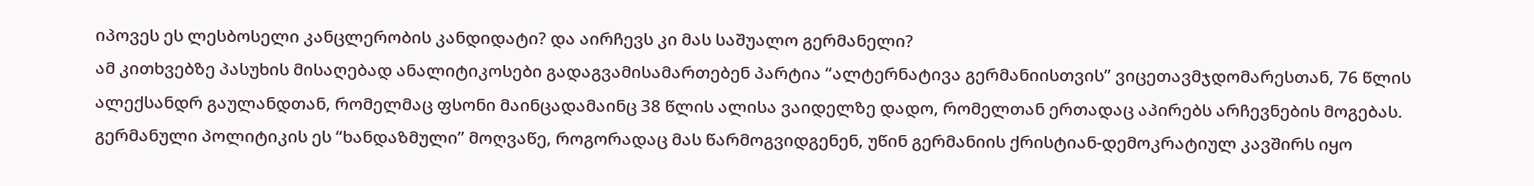იპოვეს ეს ლესბოსელი კანცლერობის კანდიდატი? და აირჩევს კი მას საშუალო გერმანელი?
ამ კითხვებზე პასუხის მისაღებად ანალიტიკოსები გადაგვამისამართებენ პარტია “ალტერნატივა გერმანიისთვის” ვიცეთავმჯდომარესთან, 76 წლის ალექსანდრ გაულანდთან, რომელმაც ფსონი მაინცადამაინც 38 წლის ალისა ვაიდელზე დადო, რომელთან ერთადაც აპირებს არჩევნების მოგებას.
გერმანული პოლიტიკის ეს “ხანდაზმული” მოღვაწე, როგორადაც მას წარმოგვიდგენენ, უწინ გერმანიის ქრისტიან-დემოკრატიულ კავშირს იყო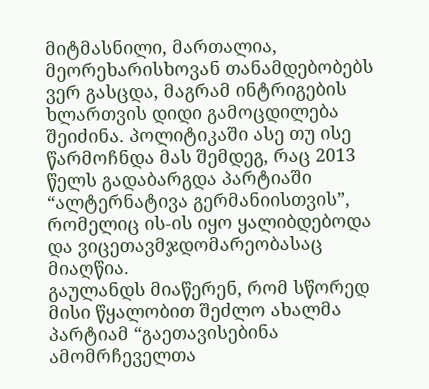მიტმასნილი, მართალია, მეორეხარისხოვან თანამდებობებს ვერ გასცდა, მაგრამ ინტრიგების ხლართვის დიდი გამოცდილება შეიძინა. პოლიტიკაში ასე თუ ისე წარმოჩნდა მას შემდეგ, რაც 2013 წელს გადაბარგდა პარტიაში “ალტერნატივა გერმანიისთვის”, რომელიც ის-ის იყო ყალიბდებოდა და ვიცეთავმჯდომარეობასაც მიაღწია.
გაულანდს მიაწერენ, რომ სწორედ მისი წყალობით შეძლო ახალმა პარტიამ “გაეთავისებინა ამომრჩეველთა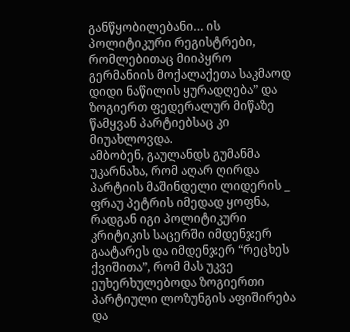განწყობილებანი… ის პოლიტიკური რეგისტრები, რომლებითაც მიიპყრო გერმანიის მოქალაქეთა საკმაოდ დიდი ნაწილის ყურადღება” და ზოგიერთ ფედერალურ მიწაზე წამყვან პარტიებსაც კი მიუახლოვდა.
ამბობენ, გაულანდს გუმანმა უკარნახა, რომ აღარ ღირდა პარტიის მაშინდელი ლიდერის _ ფრაუ პეტრის იმედად ყოფნა, რადგან იგი პოლიტიკური კრიტიკის საცერში იმდენჯერ გაატარეს და იმდენჯერ “რეცხეს ქვიშითა”, რომ მას უკვე ეუხერხულებოდა ზოგიერთი პარტიული ლოზუნგის აფიშირება და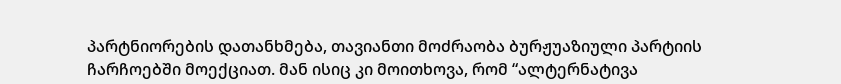პარტნიორების დათანხმება, თავიანთი მოძრაობა ბურჟუაზიული პარტიის ჩარჩოებში მოექციათ. მან ისიც კი მოითხოვა, რომ “ალტერნატივა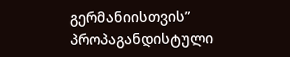გერმანიისთვის” პროპაგანდისტული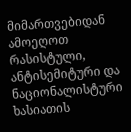მიმართვებიდან ამოეღოთ რასისტული, ანტისემიტური და ნაციონალისტური ხასიათის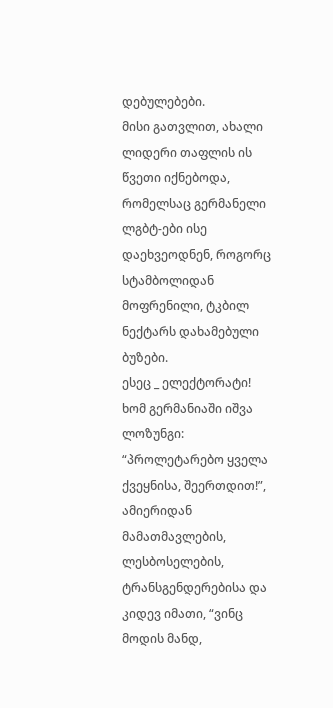დებულებები.
მისი გათვლით, ახალი ლიდერი თაფლის ის წვეთი იქნებოდა, რომელსაც გერმანელი ლგბტ-ები ისე დაეხვეოდნენ, როგორც სტამბოლიდან მოფრენილი, ტკბილ ნექტარს დახამებული ბუზები.
ესეც _ ელექტორატი!
ხომ გერმანიაში იშვა ლოზუნგი: “პროლეტარებო ყველა ქვეყნისა, შეერთდით!”, ამიერიდან მამათმავლების, ლესბოსელების, ტრანსგენდერებისა და კიდევ იმათი, “ვინც მოდის მანდ,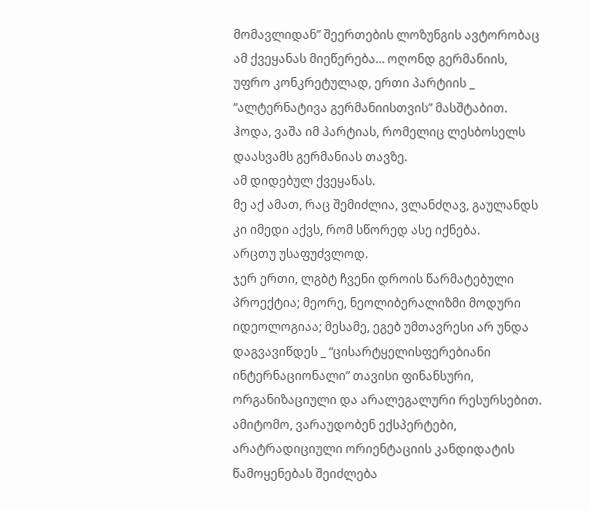მომავლიდან” შეერთების ლოზუნგის ავტორობაც ამ ქვეყანას მიეწერება… ოღონდ გერმანიის, უფრო კონკრეტულად, ერთი პარტიის _ “ალტერნატივა გერმანიისთვის” მასშტაბით.
ჰოდა, ვაშა იმ პარტიას, რომელიც ლესბოსელს დაასვამს გერმანიას თავზე.
ამ დიდებულ ქვეყანას.
მე აქ ამათ, რაც შემიძლია, ვლანძღავ, გაულანდს კი იმედი აქვს, რომ სწორედ ასე იქნება.
არცთუ უსაფუძვლოდ.
ჯერ ერთი, ლგბტ ჩვენი დროის წარმატებული პროექტია; მეორე, ნეოლიბერალიზმი მოდური იდეოლოგიაა; მესამე, ეგებ უმთავრესი არ უნდა დაგვავიწდეს _ “ცისარტყელისფერებიანი ინტერნაციონალი” თავისი ფინანსური, ორგანიზაციული და არალეგალური რესურსებით.
ამიტომო, ვარაუდობენ ექსპერტები, არატრადიციული ორიენტაციის კანდიდატის წამოყენებას შეიძლება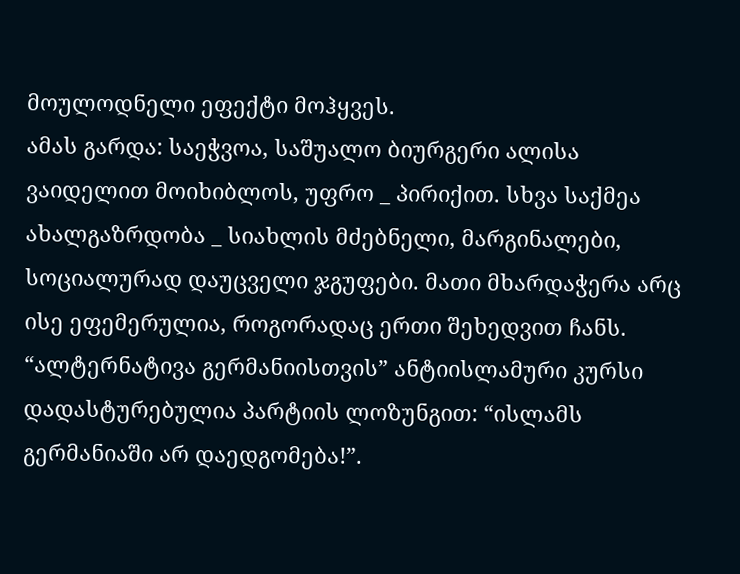მოულოდნელი ეფექტი მოჰყვეს.
ამას გარდა: საეჭვოა, საშუალო ბიურგერი ალისა ვაიდელით მოიხიბლოს, უფრო _ პირიქით. სხვა საქმეა ახალგაზრდობა _ სიახლის მძებნელი, მარგინალები, სოციალურად დაუცველი ჯგუფები. მათი მხარდაჭერა არც ისე ეფემერულია, როგორადაც ერთი შეხედვით ჩანს.
“ალტერნატივა გერმანიისთვის” ანტიისლამური კურსი დადასტურებულია პარტიის ლოზუნგით: “ისლამს გერმანიაში არ დაედგომება!”.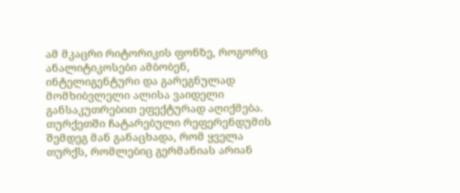ამ მკაცრი რიტორიკის ფონზე, როგორც ანალიტიკოსები ამბობენ, ინტელიგენტური და გარეგნულად მომხიბვლელი ალისა ვაიდელი განსაკუთრებით ეფექტურად აღიქმება. თურქეთში ჩატარებული რეფერენდუმის შემდეგ მან განაცხადა, რომ ყველა თურქს, რომლებიც გერმანიას არიან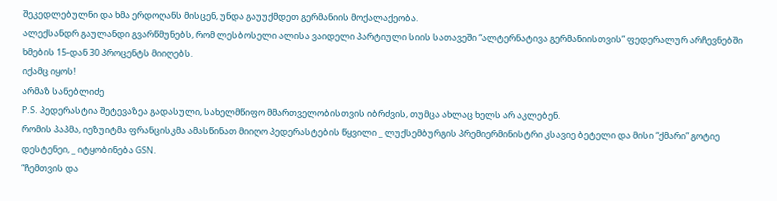შეკედლებულნი და ხმა ერდოღანს მისცენ, უნდა გაუუქმდეთ გერმანიის მოქალაქეობა.
ალექსანდრ გაულანდი გვარწმუნებს, რომ ლესბოსელი ალისა ვაიდელი პარტიული სიის სათავეში “ალტერნატივა გერმანიისთვის” ფედერალურ არჩევნებში ხმების 15-დან 30 პროცენტს მიიღებს.
იქამც იყოს!
არმაზ სანებლიძე
P.S. პედერასტია შეტევაზეა გადასული, სახელმწიფო მმართველობისთვის იბრძვის, თუმცა ახლაც ხელს არ აკლებენ.
რომის პაპმა, იეზუიტმა ფრანცისკმა ამასწინათ მიიღო პედერასტების წყვილი _ ლუქსემბურგის პრემიერმინისტრი კსავიე ბეტელი და მისი “ქმარი” გოტიე დესტენეი, _ იტყობინება GSN.
“ჩემთვის და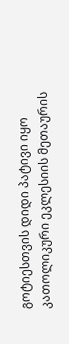გოტიესთვის დიდი პატივი იყო კათოლიკური ეკლესიის მეთაურის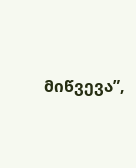მიწვევა”,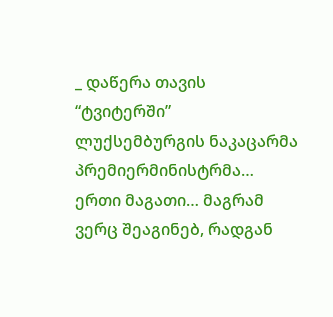_ დაწერა თავის “ტვიტერში” ლუქსემბურგის ნაკაცარმა პრემიერმინისტრმა…
ერთი მაგათი… მაგრამ ვერც შეაგინებ, რადგან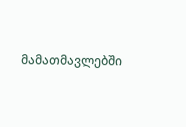მამათმავლებში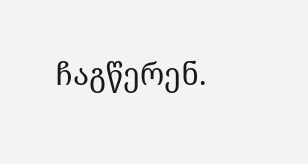ჩაგწერენ.